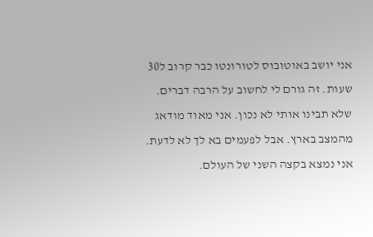אני יושב באוטובוס לטורונטו כבר קרוב ל30 שעות. זה גורם לי לחשוב על הרבה דברים.
שלא תבינו אותי לא נכון. אני מאוד מודאג מהמצב בארץ. אבל לפעמים בא לך לא לדעת.
אני נמצא בקצה השני של העולם.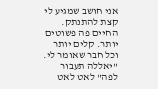אני חושב שמגיע לי קצת להתנתק.
החיים פה פשוטים יותר. קלים יותר וכל חבר שאומר לי. "יאללה תעבור לפה" לאט לאט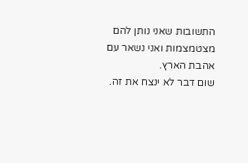התשובות שאני נותן להם מצטמצמות ואני נשאר עם אהבת הארץ.
שום דבר לא ינצח את זה.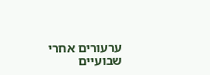ערעורים אחרי שבועיים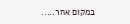במקום אחר.....